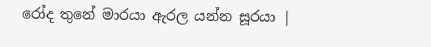රෝද තුනේ මාරයා ඇරල යන්න සූරයා |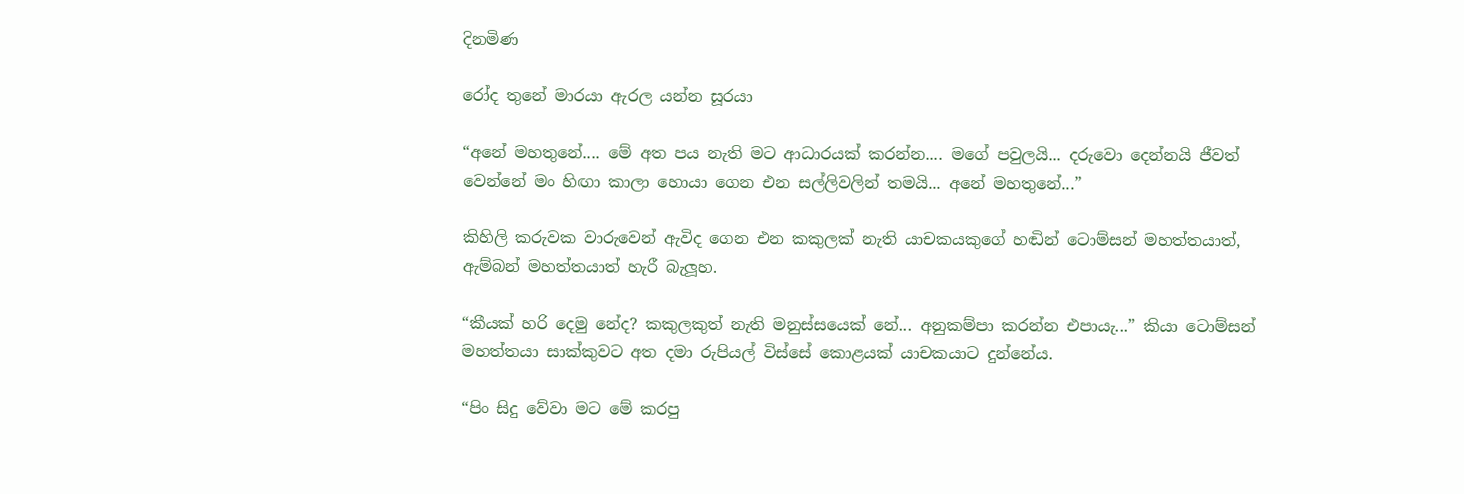දිනමිණ

රෝද තුනේ මාරයා ඇරල යන්න සූරයා

“අනේ මහතුනේ.... මේ අත පය නැති මට ආධාරයක් කරන්න.... මගේ පවුලයි... දරුවො දෙන්නයි ජීවත් වෙන්නේ මං හිඟා කාලා හොයා ගෙන එන සල්ලිවලින් තමයි... අනේ මහතුනේ...”

කිහිලි කරුවක වාරුවෙන් ඇවිද ගෙන එන කකුලක් නැති යාචකයකුගේ හඬින් ටොම්සන් මහත්තයාත්, ඇම්බන් මහත්තයාත් හැරී බැලූහ.

“කීයක් හරි දෙමු නේද? කකුලකුත් නැති මනුස්සයෙක් නේ... අනුකම්පා කරන්න එපායැ...” කියා ටොම්සන් මහත්තයා සාක්කුවට අත දමා රුපියල් විස්සේ කොළයක් යාචකයාට දුන්නේය.

“පිං සිදු වේවා මට මේ කරපු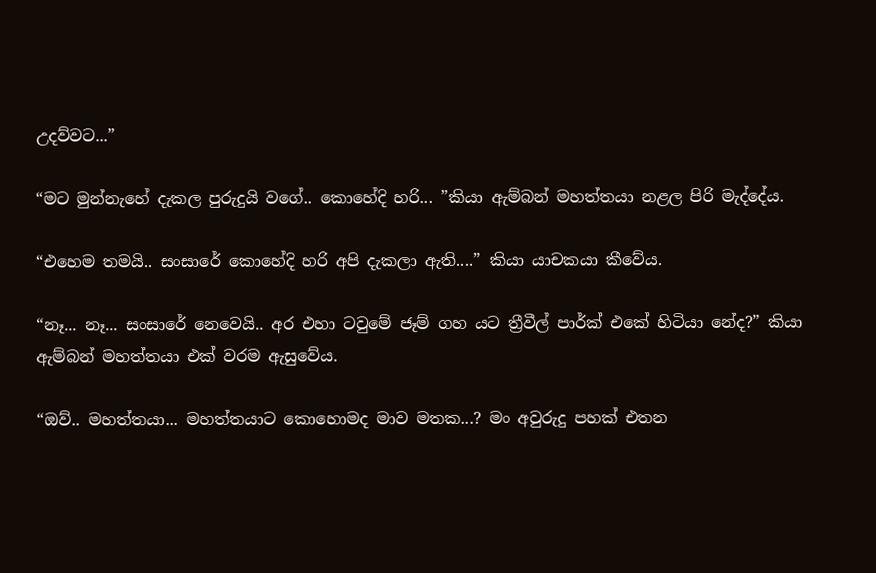උදව්වට...”

“මට මුන්නැහේ දැකල පුරුදුයි වගේ.. කොහේදි හරි... ”කියා ඇම්බන් මහත්තයා නළල පිරි මැද්දේය.

“එහෙම තමයි.. සංසාරේ කොහේදි හරි අපි දැකලා ඇති....” කියා යාචකයා කීවේය.

“නෑ... නෑ... සංසාරේ නෙවෙයි.. අර එහා ටවුමේ ජෑම් ගහ යට ත්‍රීවීල් පාර්ක් එකේ හිටියා නේද?” කියා ඇම්බන් මහත්තයා එක් වරම ඇසුවේය.

“ඔව්.. මහත්තයා... මහත්තයාට කොහොමද මාව මතක...? මං අවුරුදු පහක් එතන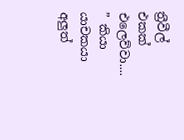ත්‍රීවීල් එකක් එලෙව්වා.... ” කියා යාචකයා අලුත්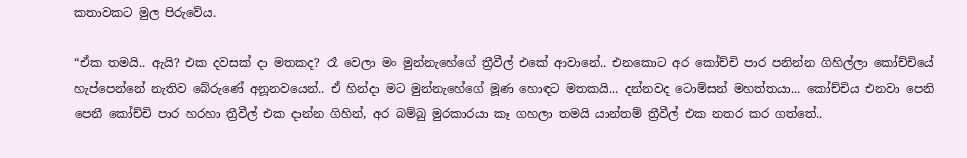කතාවකට මුල පිරුවේය.

“ඒක තමයි.. ඇයි? එක දවසක් දා මතකද? රෑ වෙලා මං මුන්නැහේගේ ත්‍රීවීල් එකේ ආවානේ.. එනකොට අර කෝච්චි පාර පනින්න ගිහිල්ලා කෝච්චියේ හැප්පෙන්නේ නැතිව බේරුණේ අනූනවයෙන්.. ඒ හින්දා මට මුන්නැහේගේ මූණ හොඳට මතකයි... දන්නවද ටොම්සන් මහත්තයා... කෝච්චිය එනවා පෙනි පෙනී කෝච්චි පාර හරහා ත්‍රීවීල් එක දාන්න ගිහින්, අර බම්බු මුරකාරයා කෑ ගහලා තමයි යාන්තම් ත්‍රීවීල් එක නතර කර ගත්තේ..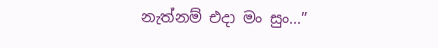නැත්නම් එදා මං සුං...”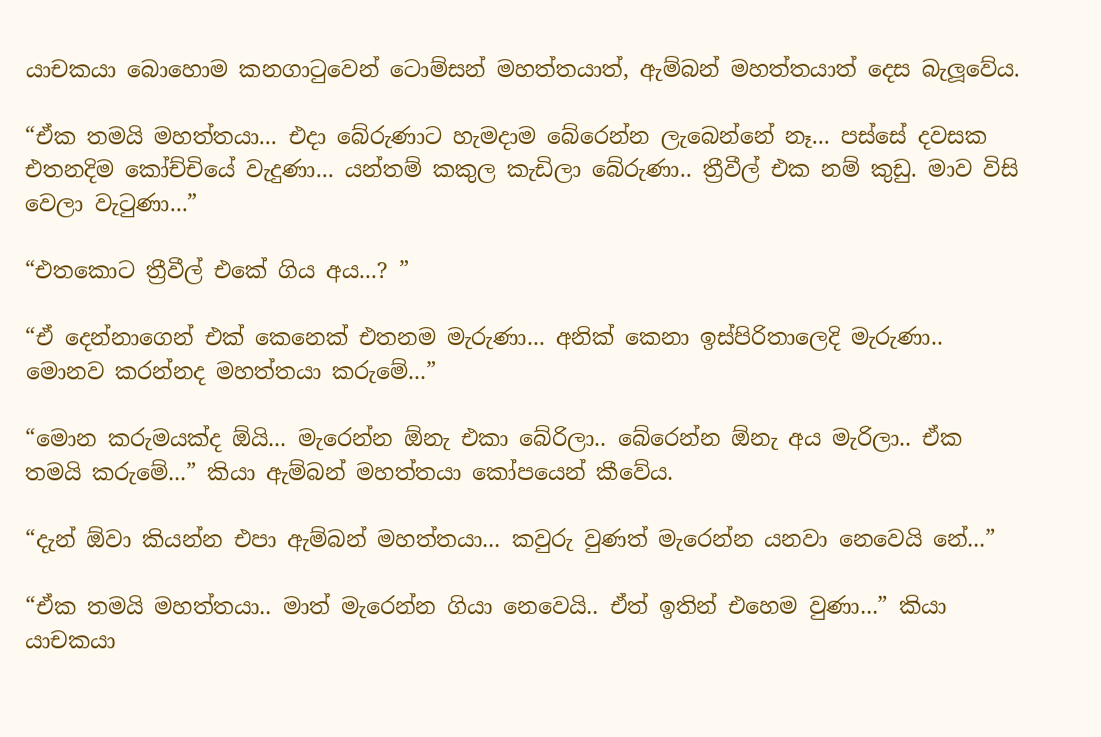යාචකයා බොහොම කනගාටුවෙන් ටොම්සන් මහත්තයාත්, ඇම්බන් මහත්තයාත් දෙස බැලූවේය.

“ඒක තමයි මහත්තයා... එදා බේරුණාට හැමදාම බේරෙන්න ලැබෙන්නේ නෑ... පස්සේ දවසක එතනදිම කෝච්චියේ වැදුණා... යන්තම් කකුල කැඩිලා බේරුණා.. ත්‍රීවීල් එක නම් කුඩු. මාව විසි වෙලා වැටුණා...”

“එතකොට ත්‍රීවීල් එකේ ගිය අය...? ”

“ඒ දෙන්නාගෙන් එක් කෙනෙක් එතනම මැරුණා... අනික් කෙනා ඉස්පිරිතාලෙදි මැරුණා.. මොනව කරන්නද මහත්තයා කරුමේ...”

“මොන කරුමයක්ද ඕයි... මැරෙන්න ඕනැ එකා බේරිලා.. බේරෙන්න ඕනැ අය මැරිලා.. ඒක තමයි කරුමේ...” කියා ඇම්බන් මහත්තයා කෝපයෙන් කීවේය.

“දැන් ඕවා කියන්න එපා ඇම්බන් මහත්තයා... කවුරු වුණත් මැරෙන්න යනවා නෙවෙයි නේ...”

“ඒක තමයි මහත්තයා.. මාත් මැරෙන්න ගියා නෙවෙයි.. ඒත් ඉතින් එහෙම වුණා...” කියා යාචකයා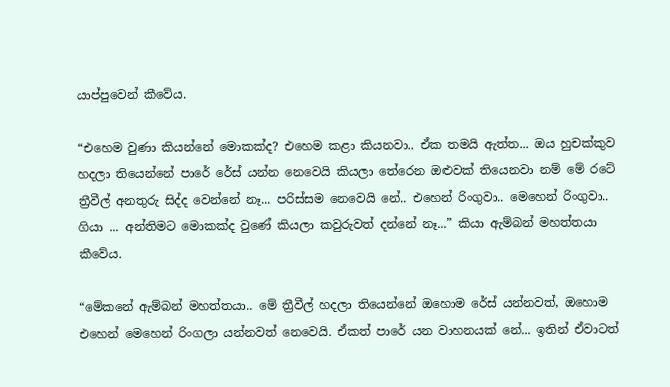යාප්පුවෙන් කීවේය.

“එහෙම වුණා කියන්නේ මොකක්ද? එහෙම කළා කියනවා.. ඒක තමයි ඇත්ත... ඔය හුචක්කුව හදලා තියෙන්නේ පාරේ රේස් යන්න නෙවෙයි කියලා තේරෙන ඔළුවක් තියෙනවා නම් මේ රටේ ත්‍රීවීල් අනතුරු සිද්ද වෙන්නේ නෑ... පරිස්සම නෙවෙයි නේ.. එහෙන් රිංගුවා.. මෙහෙන් රිංගුවා.. ගියා ... අන්තිමට මොකක්ද වුණේ කියලා කවුරුවත් දන්නේ නෑ...” කියා ඇම්බන් මහත්තයා කීවේය.

“මේකනේ ඇම්බන් මහත්තයා.. මේ ත්‍රීවීල් හදලා තියෙන්නේ ඔහොම රේස් යන්නවත්, ඔහොම එහෙන් මෙහෙන් රිංගලා යන්නවත් නෙවෙයි. ඒකත් පාරේ යන වාහනයක් නේ... ඉතින් ඒවාටත්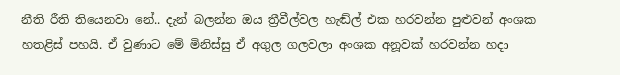නීති රීති තියෙනවා නේ.. දැන් බලන්න ඔය ත්‍රීවීල්වල හැඬ්ල් එක හරවන්න පුළුවන් අංශක හතළිස් පහයි. ඒ වුණාට මේ මිනිස්සු ඒ අගුල ගලවලා අංශක අනූවක් හරවන්න හදා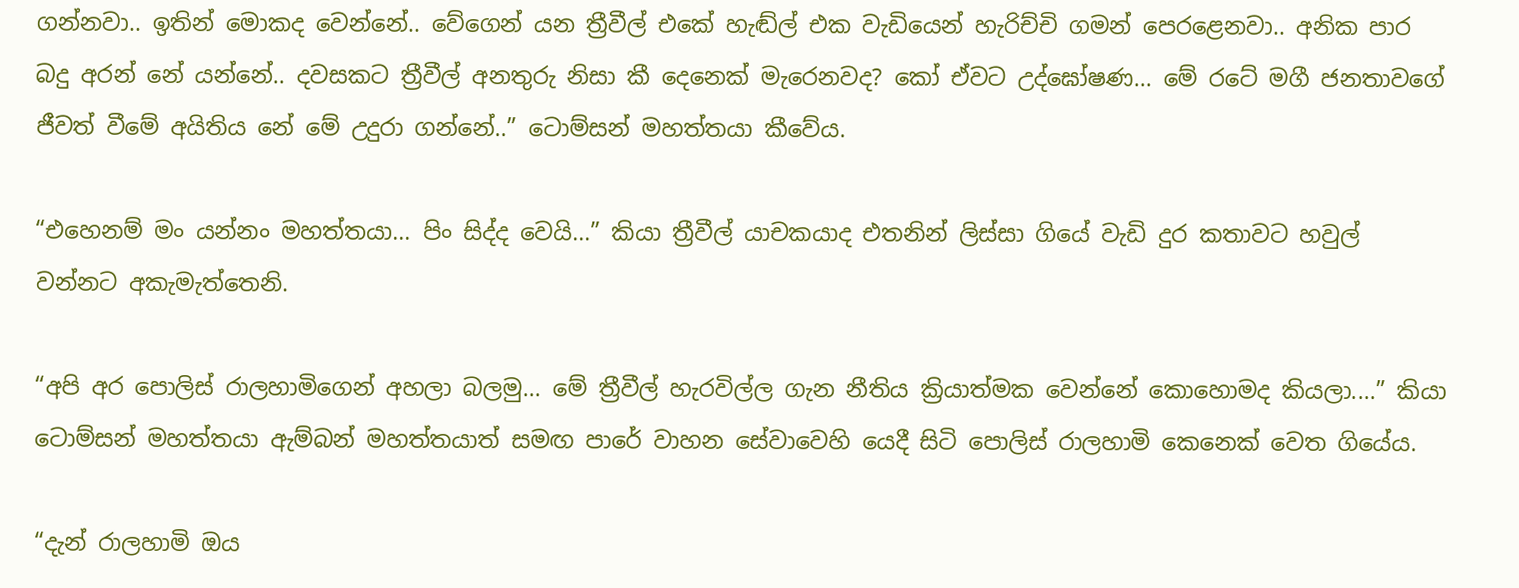ගන්නවා.. ඉතින් මොකද වෙන්නේ.. වේගෙන් යන ත්‍රීවීල් එකේ හැඬ්ල් එක වැඩියෙන් හැරිච්චි ගමන් පෙරළෙනවා.. අනික පාර බදු අරන් නේ යන්නේ.. දවසකට ත්‍රීවීල් අනතුරු නිසා කී දෙනෙක් මැරෙනවද? කෝ ඒවට උද්ඝෝෂණ... මේ රටේ මගී ජනතාවගේ ජීවත් වීමේ අයිතිය නේ මේ උදුරා ගන්නේ..” ටොම්සන් මහත්තයා කීවේය.

“එහෙනම් මං යන්නං මහත්තයා... පිං සිද්ද වෙයි...” කියා ත්‍රීවීල් යාචකයාද එතනින් ලිස්සා ගියේ වැඩි දුර කතාවට හවුල් වන්නට අකැමැත්තෙනි.

“අපි අර පොලිස් රාලහාමිගෙන් අහලා බලමු... මේ ත්‍රීවීල් හැරවිල්ල ගැන නීතිය ක්‍රියාත්මක වෙන්නේ කොහොමද කියලා....” කියා ටොම්සන් මහත්තයා ඇම්බන් මහත්තයාත් සමඟ පාරේ වාහන සේවාවෙහි යෙදී සිටි පොලිස් රාලහාමි කෙනෙක් වෙත ගියේය.

“දැන් රාලහාමි ඔය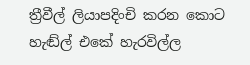ත්‍රීවීල් ලියාපදිංචි කරන කොට හැඬ්ල් එකේ හැරවිල්ල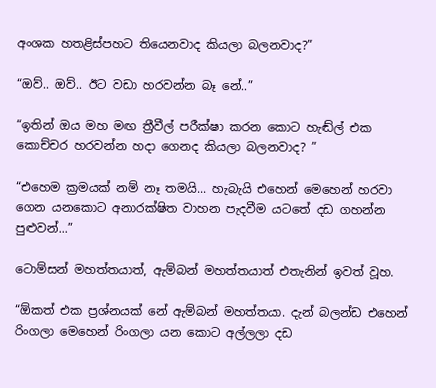අංශක හතළිස්පහට තියෙනවාද කියලා බලනවාද?”

“ඔව්.. ඔව්.. ඊට වඩා හරවන්න බෑ නේ..”

“ඉතින් ඔය මහ මඟ ත්‍රීවීල් පරීක්ෂා කරන කොට හැඬ්ල් එක කොච්චර හරවන්න හදා ගෙනද කියලා බලනවාද? ”

“එහෙම ක්‍රමයක් නම් නෑ තමයි... හැබැයි එහෙන් මෙහෙන් හරවා ගෙන යනකොට අනාරක්ෂිත වාහන පැදවීම යටතේ දඩ ගහන්න පුළුවන්...”

ටොම්සන් මහත්තයාත්, ඇම්බන් මහත්තයාත් එතැනින් ඉවත් වූහ.

“ඕකත් එක ප්‍රශ්නයක් නේ ඇම්බන් මහත්තයා. දැන් බලන්ඩ එහෙන් රිංගලා මෙහෙන් රිංගලා යන කොට අල්ලලා දඩ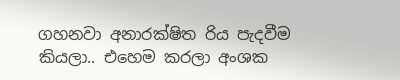ගහනවා අනාරක්ෂිත රිය පැදවීම කියලා.. එහෙම කරලා අංශක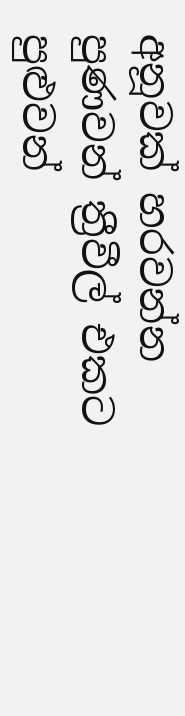අනූවක් හරවන්න පුණවන් ත්‍රීවීල් එකට පුළුවන්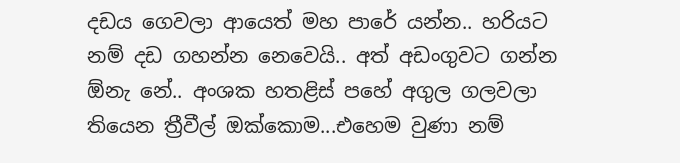දඩය ගෙවලා ආයෙත් මහ පාරේ යන්න.. හරියට නම් දඩ ගහන්න නෙවෙයි.. අත් අඩංගුවට ගන්න ඕනැ නේ.. අංශක හතළිස් පහේ අගුල ගලවලා තියෙන ත්‍රීවීල් ඔක්කොම...එහෙම වුණා නම්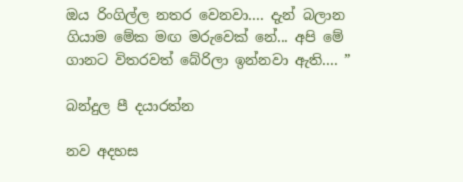ඔය රිංගිල්ල නතර වෙනවා.... දැන් බලාන ගියාම මේක මඟ මරුවෙක් නේ... අපි මේ ගානට විතරවත් බේරිලා ඉන්නවා ඇති.... ”

බන්දුල පී දයාරත්න

නව අදහස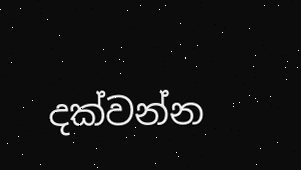දක්වන්න